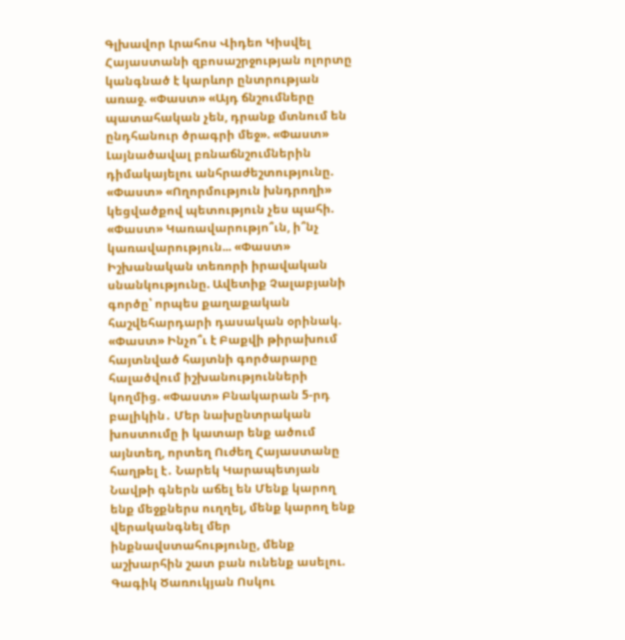Գլխավոր Լրահոս Վիդեո Կիսվել
Հայաստանի զբոսաշրջության ոլորտը կանգնած է կարևոր ընտրության առաջ. «Փաստ» «Այդ ճնշումները պատահական չեն, դրանք մտնում են ընդհանուր ծրագրի մեջ». «Փաստ» Լայնածավալ բռնաճնշումներին դիմակայելու անհրաժեշտությունը. «Փաստ» «Ողորմություն խնդրողի» կեցվածքով պետություն չես պահի. «Փաստ» Կառավարությո՞ւն, ի՞նչ կառավարություն... «Փաստ» Իշխանական տեռորի իրավական սնանկությունը. Ավետիք Չալաբյանի գործը՝ որպես քաղաքական հաշվեհարդարի դասական օրինակ. «Փաստ» Ինչո՞ւ է Բաքվի թիրախում հայտնված հայտնի գործարարը հալածվում իշխանությունների կողմից. «Փաստ» Բնակարան 5-րդ բալիկին․ Մեր նախընտրական խոստումը ի կատար ենք ածում այնտեղ, որտեղ Ուժեղ Հայաստանը հաղթել է․ Նարեկ Կարապետյան Նավթի գներն աճել են Մենք կարող ենք մեջքներս ուղղել, մենք կարող ենք վերականգնել մեր ինքնավստահությունը, մենք աշխարհին շատ բան ունենք ասելու. Գագիկ Ծառուկյան Ոսկու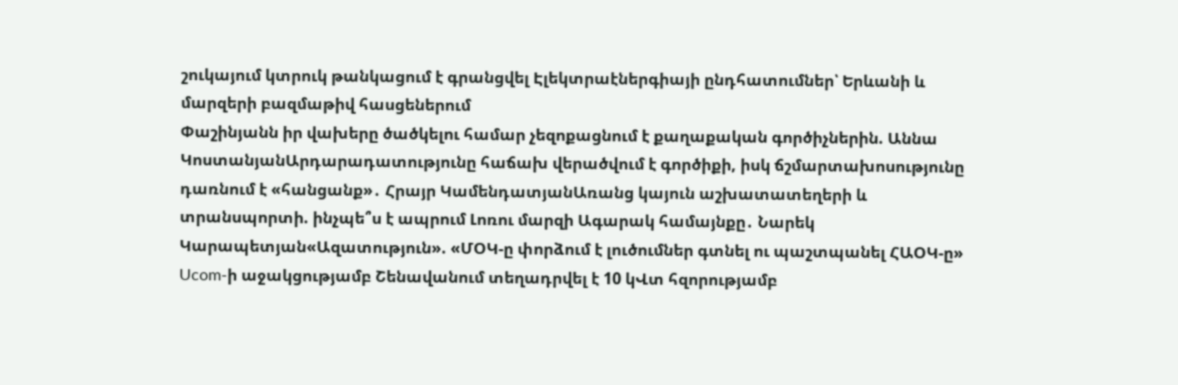շուկայում կտրուկ թանկացում է գրանցվել Էլեկտրաէներգիայի ընդհատումներ՝ Երևանի և մարզերի բազմաթիվ հասցեներում
Փաշինյանն իր վախերը ծածկելու համար չեզոքացնում է քաղաքական գործիչներին. Աննա ԿոստանյանԱրդարադատությունը հաճախ վերածվում է գործիքի, իսկ ճշմարտախոսությունը դառնում է «հանցանք»․ Հրայր ԿամենդատյանԱռանց կայուն աշխատատեղերի և տրանսպորտի. ինչպե՞ս է ապրում Լոռու մարզի Ագարակ համայնքը․ Նարեկ Կարապետյան«Ազատություն». «ՄՕԿ-ը փորձում է լուծումներ գտնել ու պաշտպանել ՀԱՕԿ-ը» Ucom-ի աջակցությամբ Շենավանում տեղադրվել է 10 կՎտ հզորությամբ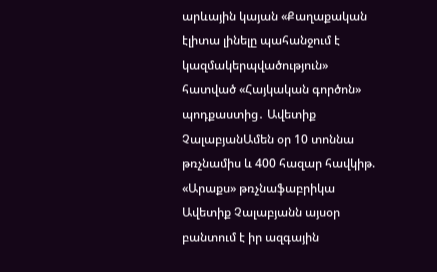արևային կայան «Քաղաքական էլիտա լինելը պահանջում է կազմակերպվածություն» հատված «Հայկական գործոն» պոդքաստից․ Ավետիք ՉալաբյանԱմեն օր 10 տոննա թռչնամիս և 400 հազար հավկիթ. «Արաքս» թռչնաֆաբրիկա Ավետիք Չալաբյանն այսօր բանտում է իր ազգային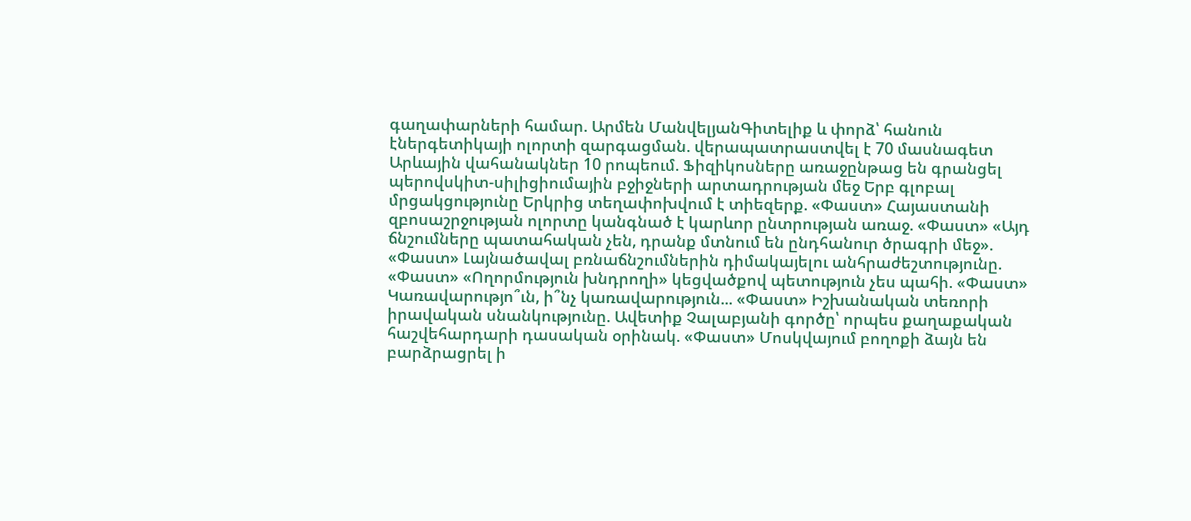գաղափարների համար. Արմեն ՄանվելյանԳիտելիք և փորձ՝ հանուն էներգետիկայի ոլորտի զարգացման. վերապատրաստվել է 70 մասնագետ Արևային վահանակներ 10 րոպեում. Ֆիզիկոսները առաջընթաց են գրանցել պերովսկիտ-սիլիցիումային բջիջների արտադրության մեջ Երբ գլոբալ մրցակցությունը Երկրից տեղափոխվում է տիեզերք. «Փաստ» Հայաստանի զբոսաշրջության ոլորտը կանգնած է կարևոր ընտրության առաջ. «Փաստ» «Այդ ճնշումները պատահական չեն, դրանք մտնում են ընդհանուր ծրագրի մեջ». «Փաստ» Լայնածավալ բռնաճնշումներին դիմակայելու անհրաժեշտությունը. «Փաստ» «Ողորմություն խնդրողի» կեցվածքով պետություն չես պահի. «Փաստ» Կառավարությո՞ւն, ի՞նչ կառավարություն... «Փաստ» Իշխանական տեռորի իրավական սնանկությունը. Ավետիք Չալաբյանի գործը՝ որպես քաղաքական հաշվեհարդարի դասական օրինակ. «Փաստ» Մոսկվայում բողոքի ձայն են բարձրացրել ի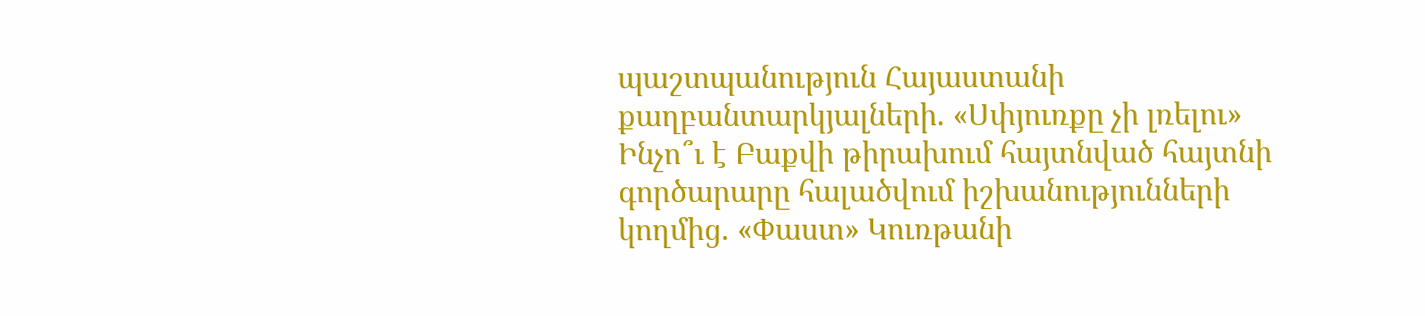պաշտպանություն Հայաստանի քաղբանտարկյալների. «Սփյուռքը չի լռելու» Ինչո՞ւ է Բաքվի թիրախում հայտնված հայտնի գործարարը հալածվում իշխանությունների կողմից. «Փաստ» Կուռթանի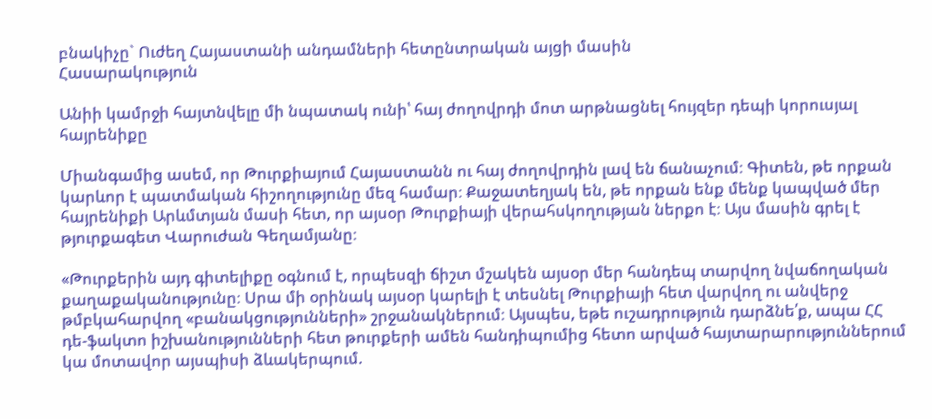բնակիչը` Ուժեղ Հայաստանի անդամների հետընտրական այցի մասին
Հասարակություն

Անիի կամրջի հայտնվելը մի նպատակ ունի՝ հայ ժողովրդի մոտ արթնացնել հույզեր դեպի կորուսյալ հայրենիքը

Միանգամից ասեմ, որ Թուրքիայում Հայաստանն ու հայ ժողովրդին լավ են ճանաչում։ Գիտեն, թե որքան կարևոր է պատմական հիշողությունը մեզ համար։ Քաջատեղյակ են, թե որքան ենք մենք կապված մեր հայրենիքի Արևմտյան մասի հետ, որ այսօր Թուրքիայի վերահսկողության ներքո է։ Այս մասին գրել է թյուրքագետ Վարուժան Գեղամյանը։

«Թուրքերին այդ գիտելիքը օգնում է, որպեսզի ճիշտ մշակեն այսօր մեր հանդեպ տարվող նվաճողական քաղաքականությունը։ Սրա մի օրինակ այսօր կարելի է տեսնել Թուրքիայի հետ վարվող ու անվերջ թմբկահարվող «բանակցությունների» շրջանակներում։ Այսպես, եթե ուշադրություն դարձնե՛ք, ապա ՀՀ դե-ֆակտո իշխանությունների հետ թուրքերի ամեն հանդիպումից հետո արված հայտարարություններում կա մոտավոր այսպիսի ձևակերպում.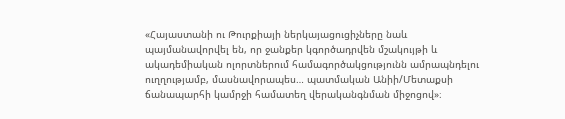«Հայաստանի ու Թուրքիայի ներկայացուցիչները նաև պայմանավորվել են, որ ջանքեր կգործադրվեն մշակույթի և ակադեմիական ոլորտներում համագործակցությունն ամրապնդելու ուղղությամբ, մասնավորապես… պատմական Անիի/Մետաքսի ճանապարհի կամրջի համատեղ վերականգնման միջոցով»։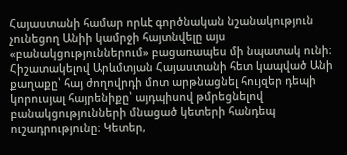Հայաստանի համար որևէ գործնական նշանակություն չունեցող Անիի կամրջի հայտնվելը այս «բանակցություններում» բացառապես մի նպատակ ունի։ Հիշատակելով Արևմտյան Հայաստանի հետ կապված Անի քաղաքը՝ հայ ժողովրդի մոտ արթնացնել հույզեր դեպի կորուսյալ հայրենիքը՝ այդպիսով թմրեցնելով բանակցությունների մնացած կետերի հանդեպ ուշադրությունը։ Կետեր,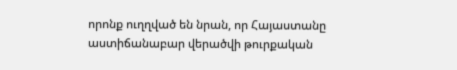որոնք ուղղված են նրան, որ Հայաստանը աստիճանաբար վերածվի թուրքական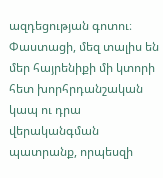ազդեցության գոտու։ Փաստացի, մեզ տալիս են մեր հայրենիքի մի կտորի հետ խորհրդանշական կապ ու դրա վերականգման պատրանք, որպեսզի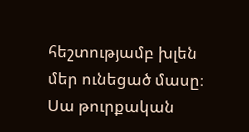հեշտությամբ խլեն մեր ունեցած մասը։ Սա թուրքական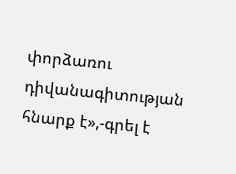փորձառու դիվանագիտության հնարք է»,-գրել է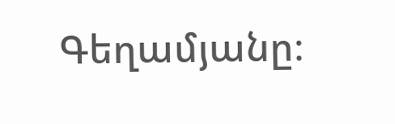Գեղամյանը։